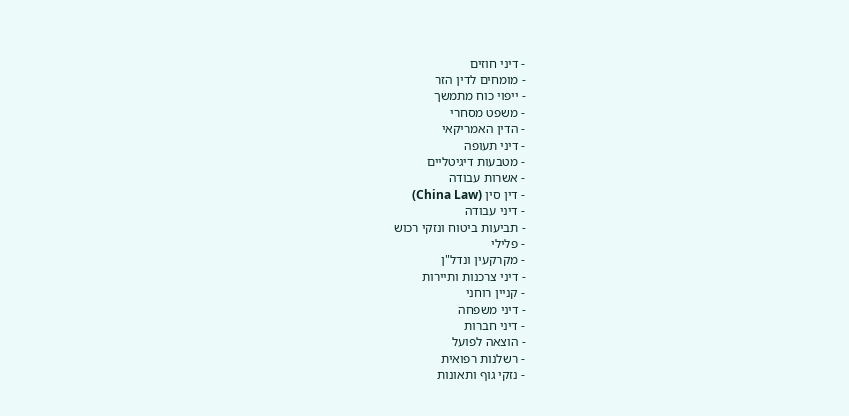- דיני חוזים
- מומחים לדין הזר
- ייפוי כוח מתמשך
- משפט מסחרי
- הדין האמריקאי
- דיני תעופה
- מטבעות דיגיטליים
- אשרות עבודה
- דין סין (China Law)
- דיני עבודה
- תביעות ביטוח ונזקי רכוש
- פלילי
- מקרקעין ונדל"ן
- דיני צרכנות ותיירות
- קניין רוחני
- דיני משפחה
- דיני חברות
- הוצאה לפועל
- רשלנות רפואית
- נזקי גוף ותאונות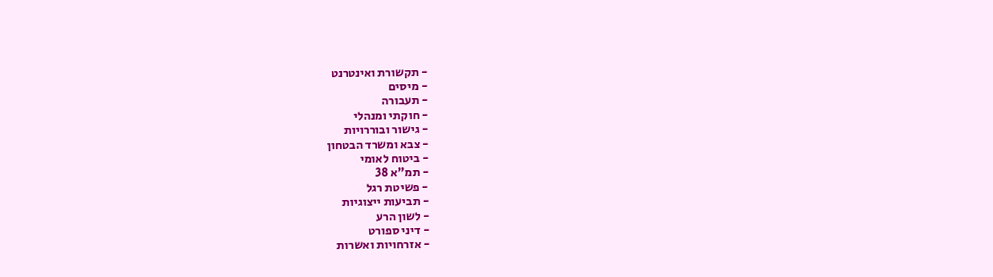- תקשורת ואינטרנט
- מיסים
- תעבורה
- חוקתי ומנהלי
- גישור ובוררויות
- צבא ומשרד הבטחון
- ביטוח לאומי
- תמ"א 38
- פשיטת רגל
- תביעות ייצוגיות
- לשון הרע
- דיני ספורט
- אזרחויות ואשרות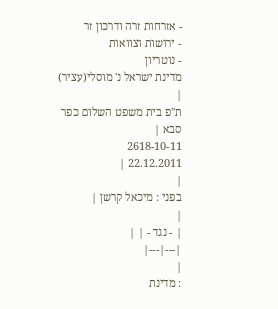- אזרחות זרה ודרכון זר
- ירושות וצוואות
- נוטריון
מדינת ישראל נ' מוסלי(עציר)
|
ת"פ בית משפט השלום כפר סבא |
2618-10-11
22.12.2011 |
|
בפני : מיכאל קרשן |
|
| - נגד - | |
|---|---|
|
: מדינת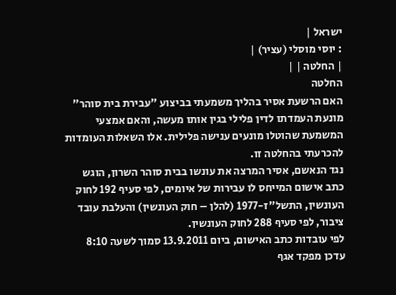ישראל |
: יוסי מוסלי (עציר) |
| החלטה | |
החלטה
האם הרשעת אסיר בהליך משמעתי בביצוע "עבירת בית סוהר" מונעת העמדתו לדין פלילי בגין אותו מעשה, והאם אמצעי המשמעת שהוטלו מונעים ענישה פלילית. אלו השאלות העומדות להכרעתי בהחלטה זו.
נגד הנאשם, אסיר המרצה את עונשו בבית סוהר השרון, הוגש כתב אישום המייחס לו עבירות של איומים, לפי סעיף 192 לחוק העונשין, התשל"ז-1977 (להלן – חוק העונשין) והעלבת עובד ציבור, לפי סעיף 288 לחוק העונשין.
לפי עובדות כתב האישום, ביום 13.9.2011 סמוך לשעה 8:10 עדכן מפקד אגף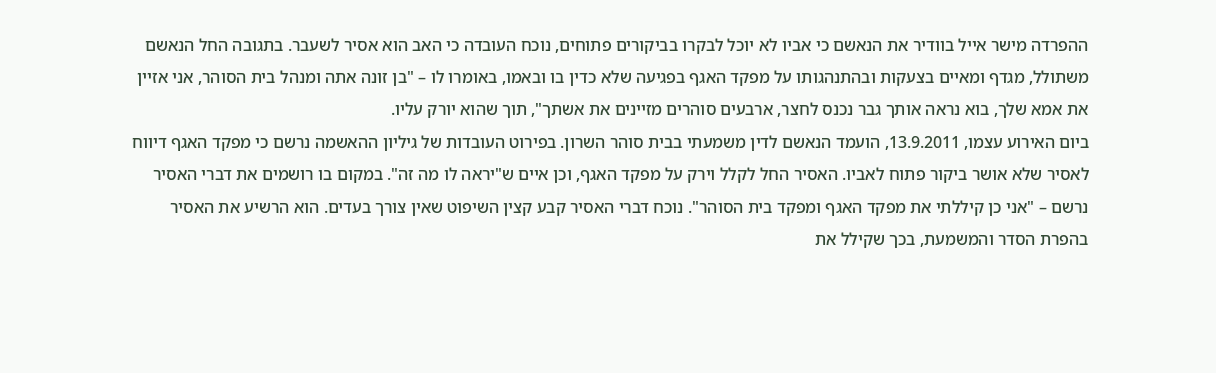ההפרדה מישר אייל בוודיר את הנאשם כי אביו לא יוכל לבקרו בביקורים פתוחים, נוכח העובדה כי האב הוא אסיר לשעבר. בתגובה החל הנאשם משתולל, מגדף ומאיים בצעקות ובהתנהגותו על מפקד האגף בפגיעה שלא כדין בו ובאמו, באומרו לו – "בן זונה אתה ומנהל בית הסוהר, אני אזיין את אמא שלך, בוא נראה אותך גבר נכנס לחצר, ארבעים סוהרים מזיינים את אשתך", תוך שהוא יורק עליו.
ביום האירוע עצמו, 13.9.2011, הועמד הנאשם לדין משמעתי בבית סוהר השרון. בפירוט העובדות של גיליון ההאשמה נרשם כי מפקד האגף דיווח לאסיר שלא אושר ביקור פתוח לאביו. האסיר החל לקלל וירק על מפקד האגף, וכן איים ש"יראה לו מה זה". במקום בו רושמים את דברי האסיר נרשם – "אני כן קיללתי את מפקד האגף ומפקד בית הסוהר". נוכח דברי האסיר קבע קצין השיפוט שאין צורך בעדים. הוא הרשיע את האסיר בהפרת הסדר והמשמעת, בכך שקילל את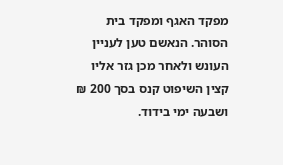מפקד האגף ומפקד בית הסוהר. הנאשם טען לעניין העונש ולאחר מכן גזר אליו קצין השיפוט קנס בסך 200 ₪ ושבעה ימי בידוד.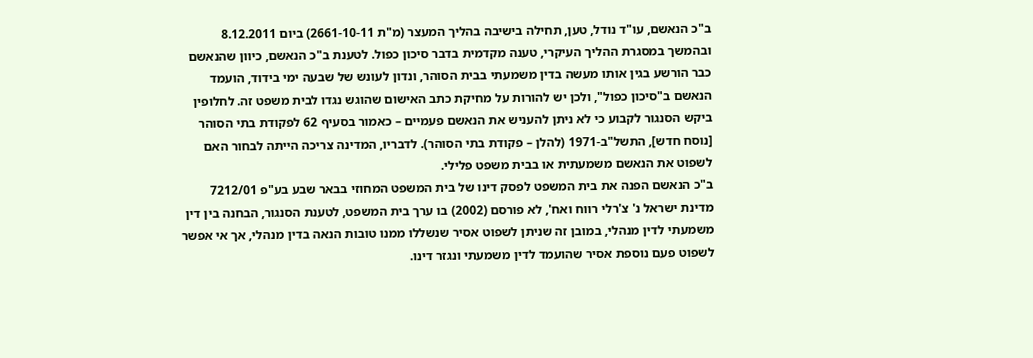ב"כ הנאשם, עו"ד נודל, טען, תחילה בישיבה בהליך המעצר (מ"ת 2661-10-11) ביום 8.12.2011 ובהמשך במסגרת ההליך העיקרי, טענה מקדמית בדבר סיכון כפול. לטענת ב"כ הנאשם, כיוון שהנאשם כבר הורשע בגין אותו מעשה בדין משמעתי בבית הסוהר, ונדון לעונש של שבעה ימי בידוד, הועמד הנאשם ב"סיכון כפול", ולכן יש להורות על מחיקת כתב האישום שהוגש נגדו לבית משפט זה. לחלופין ביקש הסנגור לקבוע כי לא ניתן להעניש את הנאשם פעמיים – כאמור בסעיף 62 לפקודת בתי הסוהר [נוסח חדש], התשל"ב-1971 (להלן – פקודת בתי הסוהר). לדבריו, המדינה צריכה הייתה לבחור האם לשפוט את הנאשם משמעתית או בבית משפט פלילי.
ב"כ הנאשם הפנה את בית המשפט לפסק דינו של בית המשפט המחוזי בבאר שבע בע"פ 7212/01 מדינת ישראל נ' צ'רלי רווח ואח', לא פורסם (2002) בו ערך בית המשפט, לטענת הסנגור, הבחנה בין דין משמעתי לדין מנהלי, במובן זה שניתן לשפוט אסיר שנשללו ממנו טובות הנאה בדין מנהלי, אך אי אפשר לשפוט פעם נוספת אסיר שהועמד לדין משמעתי ונגזר דינו.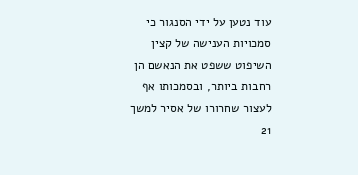עוד נטען על ידי הסנגור כי סמכויות הענישה של קצין השיפוט ששפט את הנאשם הן רחבות ביותר, ובסמכותו אף לעצור שחרורו של אסיר למשך 21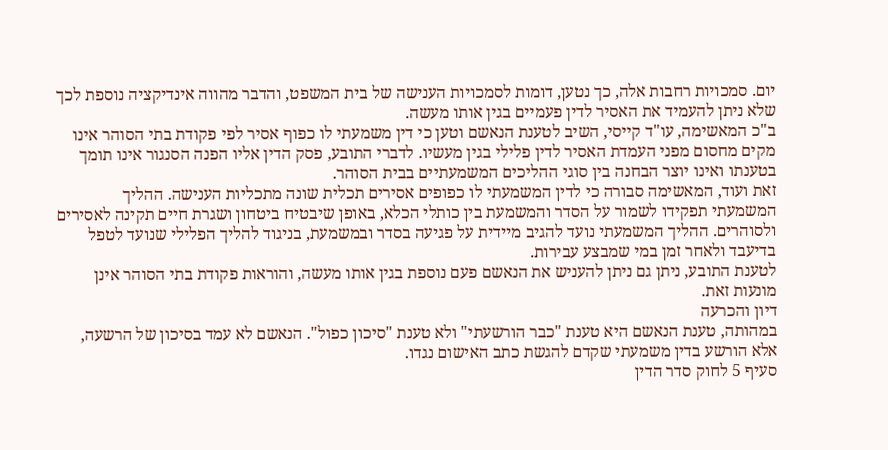יום. סמכויות רחבות אלה, כך נטען, דומות לסמכויות הענישה של בית המשפט, והדבר מהווה אינדיקציה נוספת לכך שלא ניתן להעמיד את האסיר לדין פעמיים בגין אותו מעשה.
ב"כ המאשימה, עו"ד קייסי, השיב לטענת הנאשם וטען כי דין משמעתי לו כפוף אסיר לפי פקודת בתי הסוהר אינו מקים מחסום מפני העמדת האסיר לדין פלילי בגין מעשיו. לדברי התובע, פסק הדין אליו הפנה הסנגור אינו תומך בטענתו ואינו יוצר הבחנה בין סוגי ההליכים המשמעתיים בבית הסוהר.
זאת ועוד, המאשימה סבורה כי לדין המשמעתי לו כפופים אסירים תכלית שונה מתכליות הענישה. ההליך המשמעתי תפקידו לשמור על הסדר והמשמעת בין כותלי הכלא, באופן שיבטיח ביטחון ושגרת חיים תקינה לאסירים ולסוהרים. ההליך המשמעתי נועד להגיב מיידית על פגיעה בסדר ובמשמעת, בניגוד להליך הפלילי שנועד לטפל בדיעבד ולאחר זמן במי שמבצע עבירות.
לטענת התובע, ניתן גם ניתן להעניש את הנאשם פעם נוספת בגין אותו מעשה, והוראות פקודת בתי הסוהר אינן מונעות זאת.
דיון והכרעה
במהותה, טענת הנאשם היא טענת "כבר הורשעתי" ולא טענת "סיכון כפול". הנאשם לא עמד בסיכון של הרשעה, אלא הורשע בדין משמעתי שקדם להגשת כתב האישום נגדו.
סעיף 5 לחוק סדר הדין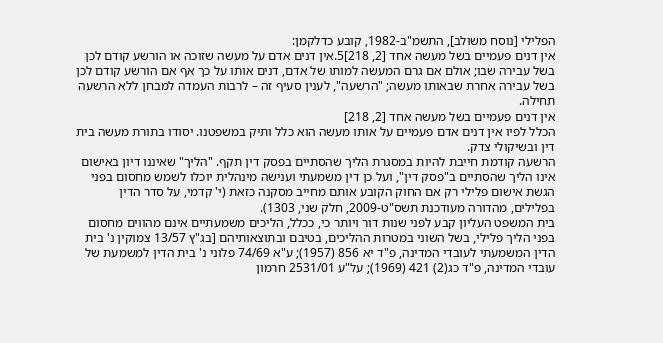הפלילי [נוסח משולב], התשמ"ב-1982, קובע כדלקמן:
אין דנים פעמיים בשל מעשה אחד [2, 218]5.אין דנים אדם על מעשה שזוכה או הורשע קודם לכן בשל עבירה שבו; אולם אם גרם המעשה למותו של אדם, דנים אותו על כך אף אם הורשע קודם לכן בשל עבירה אחרת שבאותו מעשה; "הרשעה", לענין סעיף זה – לרבות העמדה למבחן ללא הרשעה תחילה.
אין דנים פעמיים בשל מעשה אחד [2, 218]
הכלל לפיו אין דנים אדם פעמיים על אותו מעשה הוא כלל ותיק במשפטנו. יסודו בתורת מעשה בית דין ובשיקולי צדק.
הרשעה קודמת חייבת להיות במסגרת הליך שהסתיים בפסק דין תקף. "הליך" שאיננו דיון באישום אינו הליך שהסתיים ב"פסק דין", ועל כן דין משמעתי וענישה מינהלית יוכלו לשמש מחסום בפני הגשת אישום פלילי רק אם החוק הקובע אותם מחייב מסקנה כזאת (י' קדמי, על סדר הדין בפלילים, מהדורה מעודכנת תשס"ט-2009, חלק שני, 1303).
בית המשפט העליון קבע לפני שנות דור ויותר כי, ככלל, הליכים משמעתיים אינם מהווים מחסום בפני הליך פלילי, בשל השוני במטרות ההליכים, בטיבם ובתוצאותיהם [בג"ץ 13/57 צמוקין נ' בית הדין המשמעתי לעובדי המדינה, פ"ד יא 856 (1957); ע"א 74/69 פלוני נ' בית הדין למשמעת של עובדי המדינה, פ"ד כג(2) 421 (1969); על"ע 2531/01 חרמון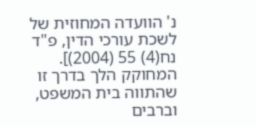נ' הוועדה המחוזית של לשכת עורכי הדין, פ"ד נח(4) 55 (2004)].
המחוקק הלך בדרך זו שהתווה בית המשפט, וברבים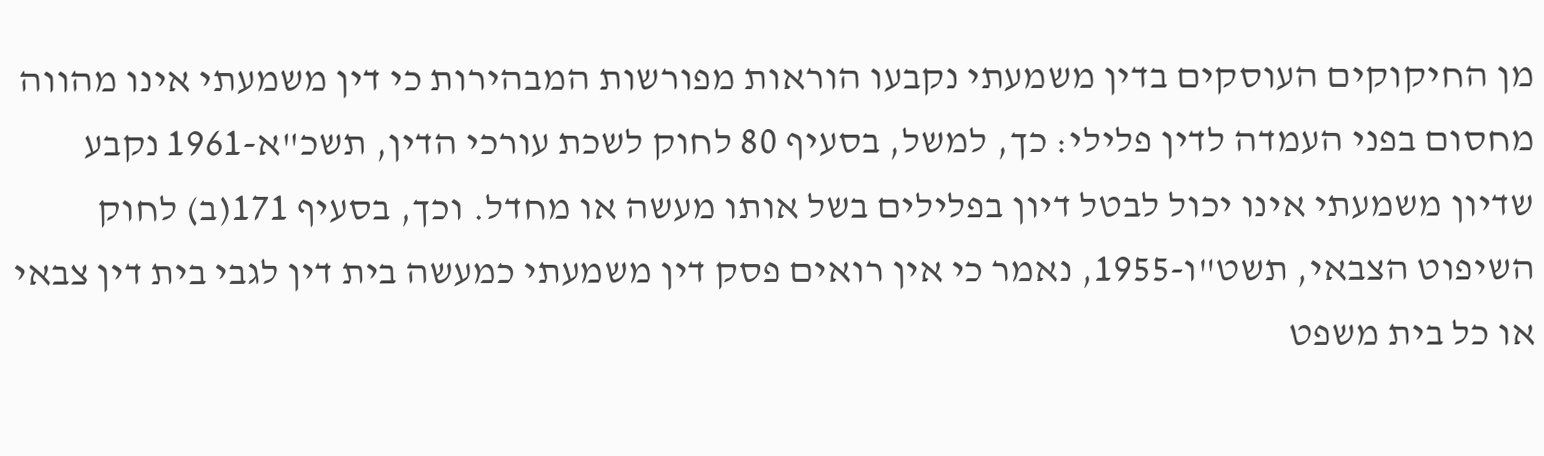מן החיקוקים העוסקים בדין משמעתי נקבעו הוראות מפורשות המבהירות כי דין משמעתי אינו מהווה מחסום בפני העמדה לדין פלילי: כך, למשל, בסעיף 80 לחוק לשכת עורכי הדין, תשכ"א-1961 נקבע שדיון משמעתי אינו יכול לבטל דיון בפלילים בשל אותו מעשה או מחדל. וכך, בסעיף 171(ב) לחוק השיפוט הצבאי, תשט"ו-1955, נאמר כי אין רואים פסק דין משמעתי כמעשה בית דין לגבי בית דין צבאי או כל בית משפט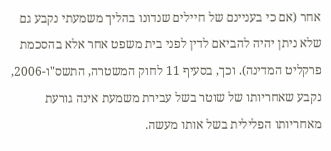אחר (אם כי בעניינם של חיילים שנדונו בהליך משמעתי נקבע גם שלא ניתן יהיה להביאם לדין לפני בית משפט אחר אלא בהסכמת פרקליט המדינה). וכך, בסעיף 11 לחוק המשטרה, התשס"ו-2006, נקבע שאחריותו של שוטר בשל עבירת משמעת אינה גורעת מאחריותו הפלילית בשל אותו מעשה.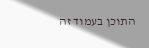התוכן בעמוד זה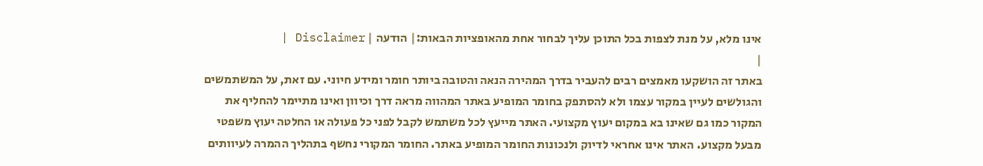אינו מלא, על מנת לצפות בכל התוכן עליך לבחור אחת מהאופציות הבאות:| הודעה | Disclaimer |
|
באתר זה הושקעו מאמצים רבים להעביר בדרך המהירה הנאה והטובה ביותר חומר ומידע חיוני. עם זאת, על המשתמשים והגולשים לעיין במקור עצמו ולא להסתפק בחומר המופיע באתר המהווה מראה דרך וכיוון ואינו מתיימר להחליף את המקור כמו גם שאינו בא במקום יעוץ מקצועי. האתר מייעץ לכל משתמש לקבל לפני כל פעולה או החלטה יעוץ משפטי מבעל מקצוע. האתר אינו אחראי לדיוק ולנכונות החומר המופיע באתר. החומר המקורי נחשף בתהליך ההמרה לעיוותים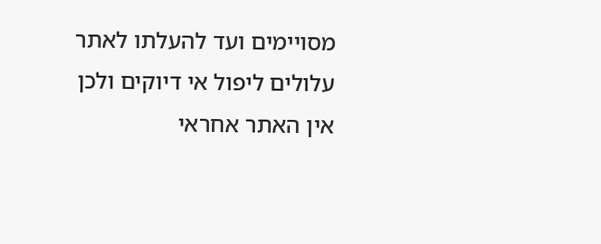מסויימים ועד להעלתו לאתר עלולים ליפול אי דיוקים ולכן אין האתר אחראי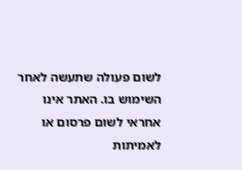לשום פעולה שתעשה לאחר השימוש בו. האתר אינו אחראי לשום פרסום או לאמיתות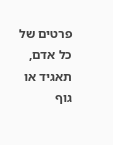פרטים של כל אדם, תאגיד או גוף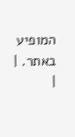המופיע באתר. |
|